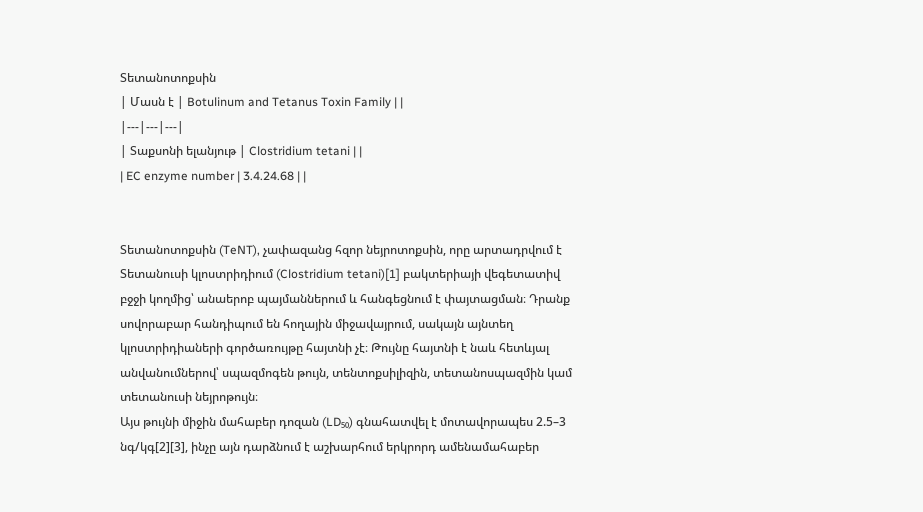Տետանոտոքսին
| Մասն է | Botulinum and Tetanus Toxin Family | |
|---|---|---|
| Տաքսոնի ելանյութ | Clostridium tetani | |
| EC enzyme number | 3.4.24.68 | |


Տետանոտոքսին (TeNT), չափազանց հզոր նեյրոտոքսին, որը արտադրվում է Տետանուսի կլոստրիդիում (Clostridium tetani)[1] բակտերիայի վեգետատիվ բջջի կողմից՝ անաերոբ պայմաններում և հանգեցնում է փայտացման։ Դրանք սովորաբար հանդիպում են հողային միջավայրում, սակայն այնտեղ կլոստրիդիաների գործառույթը հայտնի չէ։ Թույնը հայտնի է նաև հետևյալ անվանումներով՝ սպազմոգեն թույն, տենտոքսիլիզին, տետանոսպազմին կամ տետանուսի նեյրոթույն։
Այս թույնի միջին մահաբեր դոզան (LD₅₀) գնահատվել է մոտավորապես 2.5–3 նգ/կգ[2][3], ինչը այն դարձնում է աշխարհում երկրորդ ամենամահաբեր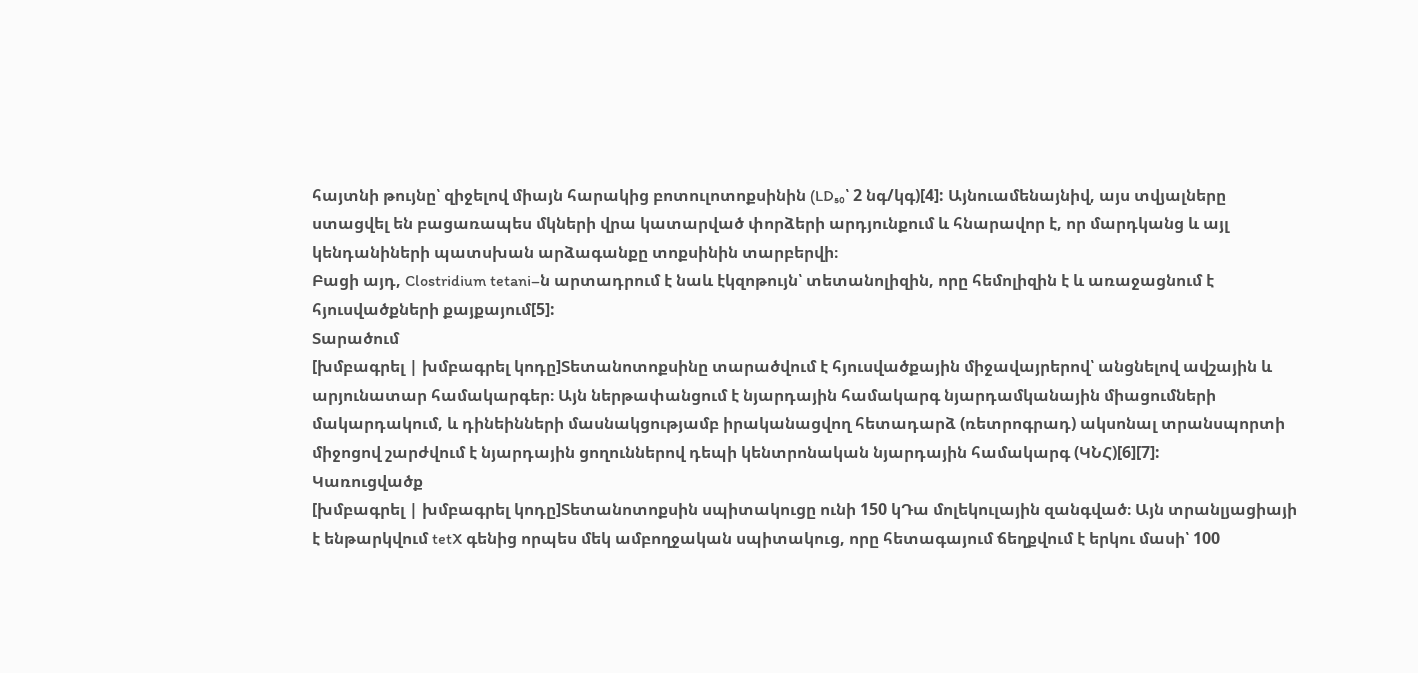հայտնի թույնը՝ զիջելով միայն հարակից բոտուլոտոքսինին (LD₅₀՝ 2 նգ/կգ)[4]: Այնուամենայնիվ, այս տվյալները ստացվել են բացառապես մկների վրա կատարված փորձերի արդյունքում և հնարավոր է, որ մարդկանց և այլ կենդանիների պատսխան արձագանքը տոքսինին տարբերվի։
Բացի այդ, Clostridium tetani–ն արտադրում է նաև էկզոթույն՝ տետանոլիզին, որը հեմոլիզին է և առաջացնում է հյուսվածքների քայքայում[5]:
Տարածում
[խմբագրել | խմբագրել կոդը]Տետանոտոքսինը տարածվում է հյուսվածքային միջավայրերով՝ անցնելով ավշային և արյունատար համակարգեր։ Այն ներթափանցում է նյարդային համակարգ նյարդամկանային միացումների մակարդակում, և դինեինների մասնակցությամբ իրականացվող հետադարձ (ռետրոգրադ) ակսոնալ տրանսպորտի միջոցով շարժվում է նյարդային ցողուններով դեպի կենտրոնական նյարդային համակարգ (ԿՆՀ)[6][7]:
Կառուցվածք
[խմբագրել | խմբագրել կոդը]Տետանոտոքսին սպիտակուցը ունի 150 կԴա մոլեկուլային զանգված։ Այն տրանլյացիայի է ենթարկվում tetX գենից որպես մեկ ամբողջական սպիտակուց, որը հետագայում ճեղքվում է երկու մասի՝ 100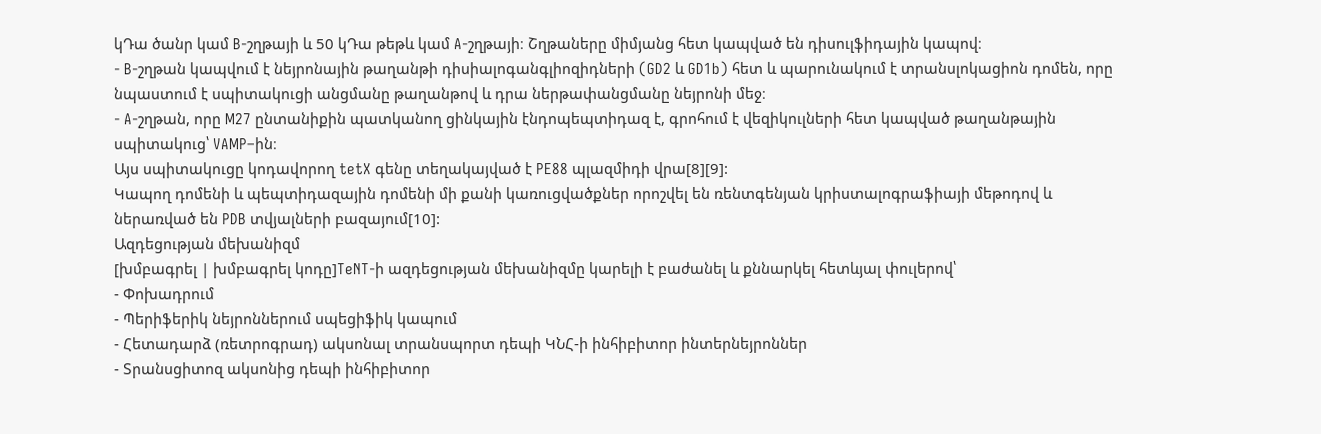կԴա ծանր կամ B-շղթայի և 50 կԴա թեթև կամ A-շղթայի։ Շղթաները միմյանց հետ կապված են դիսուլֆիդային կապով։
- B-շղթան կապվում է նեյրոնային թաղանթի դիսիալոգանգլիոզիդների (GD2 և GD1b) հետ և պարունակում է տրանսլոկացիոն դոմեն, որը նպաստում է սպիտակուցի անցմանը թաղանթով և դրա ներթափանցմանը նեյրոնի մեջ։
- A-շղթան, որը M27 ընտանիքին պատկանող ցինկային էնդոպեպտիդազ է, գրոհում է վեզիկուլների հետ կապված թաղանթային սպիտակուց՝ VAMP–ին։
Այս սպիտակուցը կոդավորող tetX գենը տեղակայված է PE88 պլազմիդի վրա[8][9]:
Կապող դոմենի և պեպտիդազային դոմենի մի քանի կառուցվածքներ որոշվել են ռենտգենյան կրիստալոգրաֆիայի մեթոդով և ներառված են PDB տվյալների բազայում[10]:
Ազդեցության մեխանիզմ
[խմբագրել | խմբագրել կոդը]TeNT-ի ազդեցության մեխանիզմը կարելի է բաժանել և քննարկել հետևյալ փուլերով՝
- Փոխադրում
- Պերիֆերիկ նեյրոններում սպեցիֆիկ կապում
- Հետադարձ (ռետրոգրադ) ակսոնալ տրանսպորտ դեպի ԿՆՀ-ի ինհիբիտոր ինտերնեյրոններ
- Տրանսցիտոզ ակսոնից դեպի ինհիբիտոր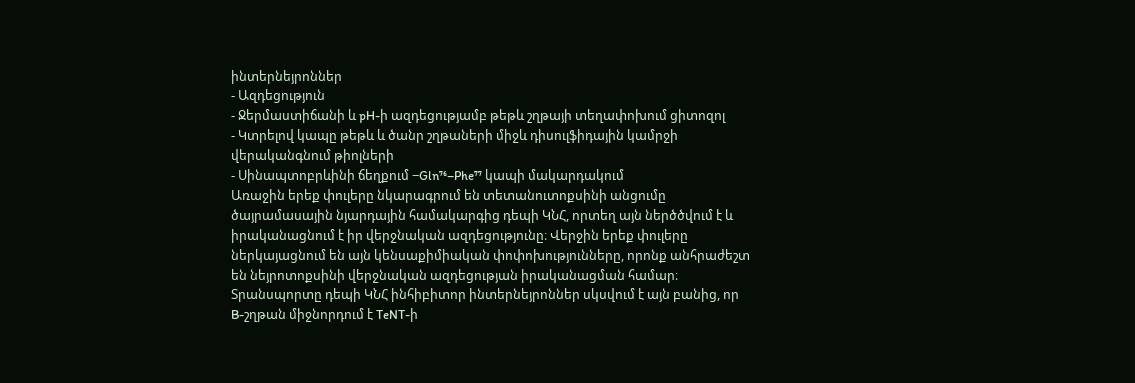ինտերնեյրոններ
- Ազդեցություն
- Ջերմաստիճանի և pH-ի ազդեցությամբ թեթև շղթայի տեղափոխում ցիտոզոլ
- Կտրելով կապը թեթև և ծանր շղթաների միջև դիսուլֆիդային կամրջի վերականգնում թիոլների
- Սինապտոբրևինի ճեղքում −Gln⁷⁶–Phe⁷⁷ կապի մակարդակում
Առաջին երեք փուլերը նկարագրում են տետանուտոքսինի անցումը ծայրամասային նյարդային համակարգից դեպի ԿՆՀ, որտեղ այն ներծծվում է և իրականացնում է իր վերջնական ազդեցությունը։ Վերջին երեք փուլերը ներկայացնում են այն կենսաքիմիական փոփոխությունները, որոնք անհրաժեշտ են նեյրոտոքսինի վերջնական ազդեցության իրականացման համար։
Տրանսպորտը դեպի ԿՆՀ ինհիբիտոր ինտերնեյրոններ սկսվում է այն բանից, որ B-շղթան միջնորդում է TeNT-ի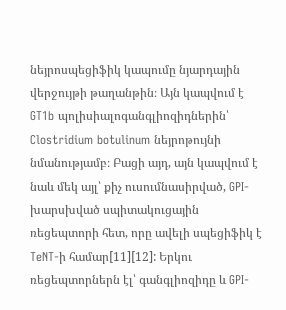նեյրոսպեցիֆիկ կապումը նյարդային վերջույթի թաղանթին։ Այն կապվում է GT1b պոլիսիալոգանգլիոզիդներին՝ Clostridium botulinum նեյրոթույնի նմանությամբ։ Բացի այդ, այն կապվում է նաև մեկ այլ՝ քիչ ուսումնասիրված, GPI-խարսխված սպիտակուցային ռեցեպտորի հետ, որը ավելի սպեցիֆիկ է TeNT-ի համար[11][12]: Երկու ռեցեպտորներն էլ՝ գանգլիոզիդը և GPI-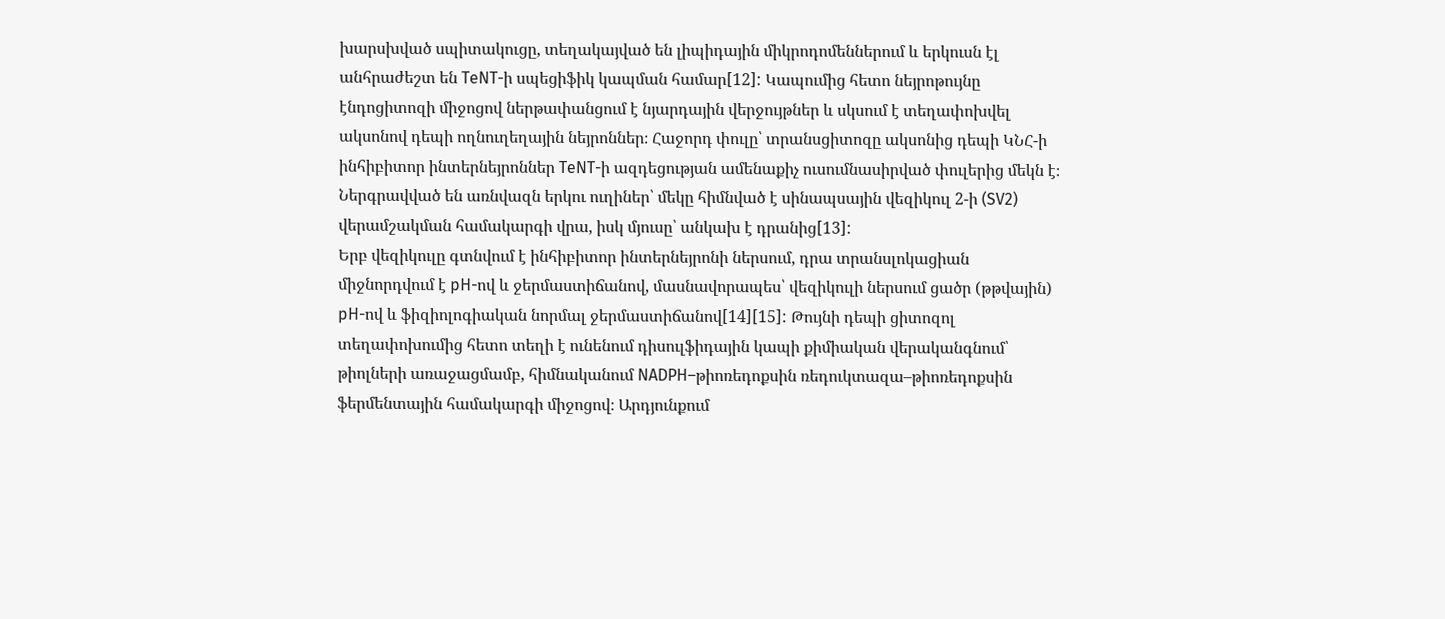խարսխված սպիտակուցը, տեղակայված են լիպիդային միկրոդոմեններում և երկուսն էլ անհրաժեշտ են TeNT-ի սպեցիֆիկ կապման համար[12]: Կապումից հետո նեյրոթույնը էնդոցիտոզի միջոցով ներթափանցում է նյարդային վերջույթներ և սկսում է տեղափոխվել ակսոնով դեպի ողնուղեղային նեյրոններ։ Հաջորդ փուլը՝ տրանսցիտոզը ակսոնից դեպի ԿՆՀ-ի ինհիբիտոր ինտերնեյրոններ TeNT-ի ազդեցության ամենաքիչ ուսումնասիրված փուլերից մեկն է։ Ներգրավված են առնվազն երկու ուղիներ՝ մեկը հիմնված է սինապսային վեզիկուլ 2-ի (SV2) վերամշակման համակարգի վրա, իսկ մյուսը՝ անկախ է դրանից[13]:
Երբ վեզիկուլը գտնվում է ինհիբիտոր ինտերնեյրոնի ներսում, դրա տրանսլոկացիան միջնորդվում է pH-ով և ջերմաստիճանով, մասնավորապես՝ վեզիկուլի ներսում ցածր (թթվային) pH-ով և ֆիզիոլոգիական նորմալ ջերմաստիճանով[14][15]: Թույնի դեպի ցիտոզոլ տեղափոխումից հետո տեղի է ունենում դիսուլֆիդային կապի քիմիական վերականգնում՝ թիոլների առաջացմամբ, հիմնականում NADPH–թիոռեդոքսին ռեդուկտազա–թիոռեդոքսին ֆերմենտային համակարգի միջոցով։ Արդյունքում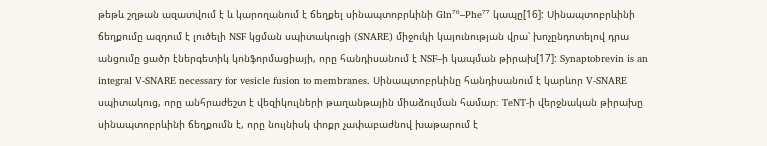թեթև շղթան ազատվում է և կարողանում է ճեղքել սինապտոբրևինի Gln⁷⁶–Phe⁷⁷ կապը[16]: Սինապտոբրևինի ճեղքումը ազդում է լուծելի NSF կցման սպիտակուցի (SNARE) միջուկի կայունության վրա՝ խոչընդոտելով դրա անցումը ցածր էներգետիկ կոնֆորմացիայի, որը հանդիսանում է NSF–ի կապման թիրախ[17]: Synaptobrevin is an integral V-SNARE necessary for vesicle fusion to membranes. Սինապտոբրևինը հանդիսանում է կարևոր V-SNARE սպիտակուց, որը անհրաժեշտ է վեզիկուլների թաղանթային միաձուլման համար։ TeNT-ի վերջնական թիրախը սինապտոբրևինի ճեղքումն է, որը նույնիսկ փոքր չափաբաժնով խաթարում է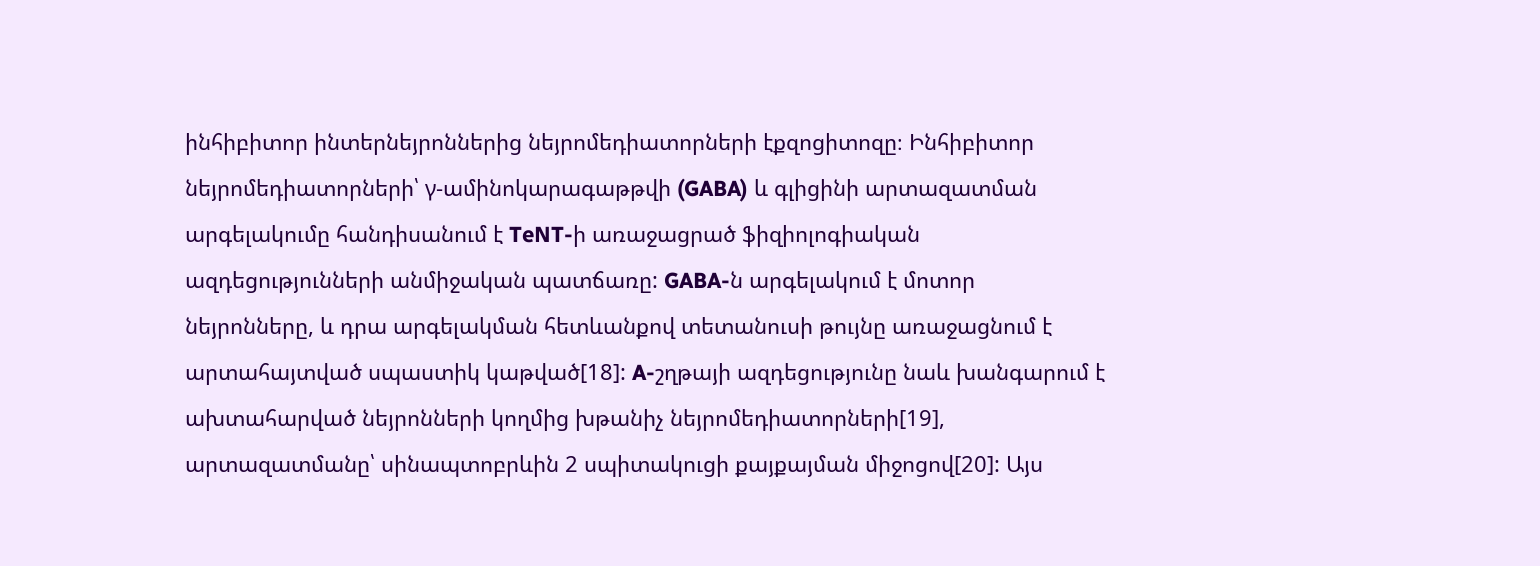ինհիբիտոր ինտերնեյրոններից նեյրոմեդիատորների էքզոցիտոզը։ Ինհիբիտոր նեյրոմեդիատորների՝ γ-ամինոկարագաթթվի (GABA) և գլիցինի արտազատման արգելակումը հանդիսանում է TeNT-ի առաջացրած ֆիզիոլոգիական ազդեցությունների անմիջական պատճառը: GABA-ն արգելակում է մոտոր նեյրոնները, և դրա արգելակման հետևանքով տետանուսի թույնը առաջացնում է արտահայտված սպաստիկ կաթված[18]: A-շղթայի ազդեցությունը նաև խանգարում է ախտահարված նեյրոնների կողմից խթանիչ նեյրոմեդիատորների[19], արտազատմանը՝ սինապտոբրևին 2 սպիտակուցի քայքայման միջոցով[20]: Այս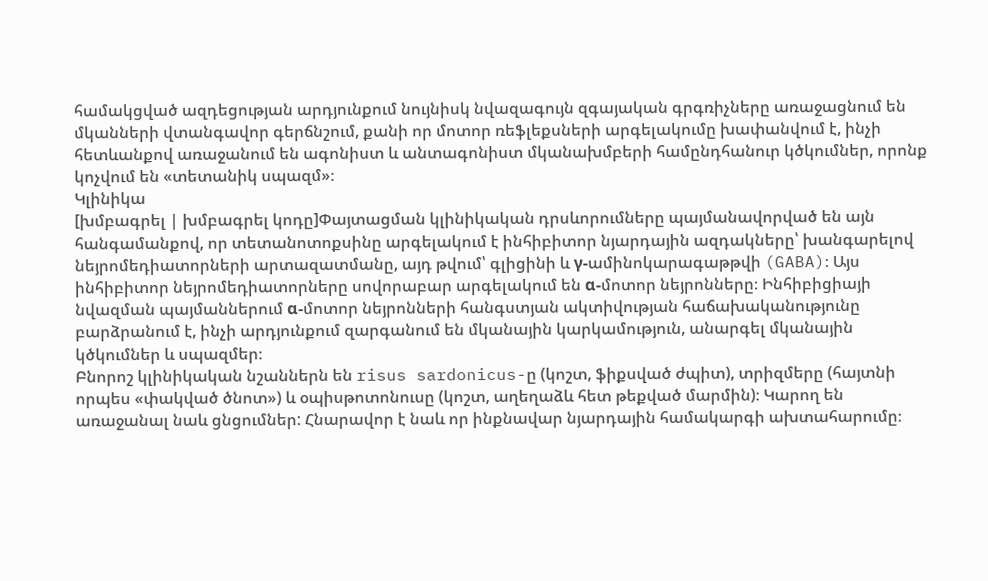համակցված ազդեցության արդյունքում նույնիսկ նվազագույն զգայական գրգռիչները առաջացնում են մկանների վտանգավոր գերճնշում, քանի որ մոտոր ռեֆլեքսների արգելակումը խափանվում է, ինչի հետևանքով առաջանում են ագոնիստ և անտագոնիստ մկանախմբերի համընդհանուր կծկումներ, որոնք կոչվում են «տետանիկ սպազմ»։
Կլինիկա
[խմբագրել | խմբագրել կոդը]Փայտացման կլինիկական դրսևորումները պայմանավորված են այն հանգամանքով, որ տետանոտոքսինը արգելակում է ինհիբիտոր նյարդային ազդակները՝ խանգարելով նեյրոմեդիատորների արտազատմանը, այդ թվում՝ գլիցինի և γ-ամինոկարագաթթվի (GABA)։ Այս ինհիբիտոր նեյրոմեդիատորները սովորաբար արգելակում են α-մոտոր նեյրոնները։ Ինհիբիցիայի նվազման պայմաններում α-մոտոր նեյրոնների հանգստյան ակտիվության հաճախականությունը բարձրանում է, ինչի արդյունքում զարգանում են մկանային կարկամություն, անարգել մկանային կծկումներ և սպազմեր։
Բնորոշ կլինիկական նշաններն են risus sardonicus-ը (կոշտ, ֆիքսված ժպիտ), տրիզմերը (հայտնի որպես «փակված ծնոտ») և օպիսթոտոնուսը (կոշտ, աղեղաձև հետ թեքված մարմին)։ Կարող են առաջանալ նաև ցնցումներ: Հնարավոր է նաև որ ինքնավար նյարդային համակարգի ախտահարումը։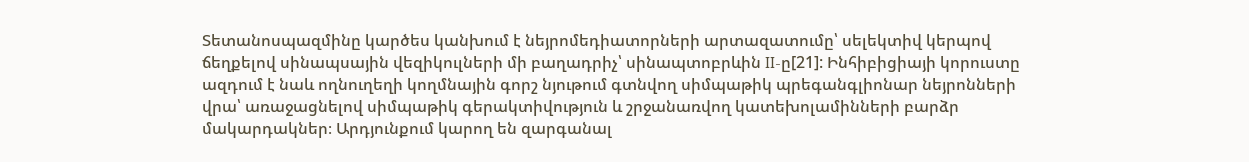Տետանոսպազմինը կարծես կանխում է նեյրոմեդիատորների արտազատումը՝ սելեկտիվ կերպով ճեղքելով սինապսային վեզիկուլների մի բաղադրիչ՝ սինապտոբրևին II-ը[21]: Ինհիբիցիայի կորուստը ազդում է նաև ողնուղեղի կողմնային գորշ նյութում գտնվող սիմպաթիկ պրեգանգլիոնար նեյրոնների վրա՝ առաջացնելով սիմպաթիկ գերակտիվություն և շրջանառվող կատեխոլամինների բարձր մակարդակներ։ Արդյունքում կարող են զարգանալ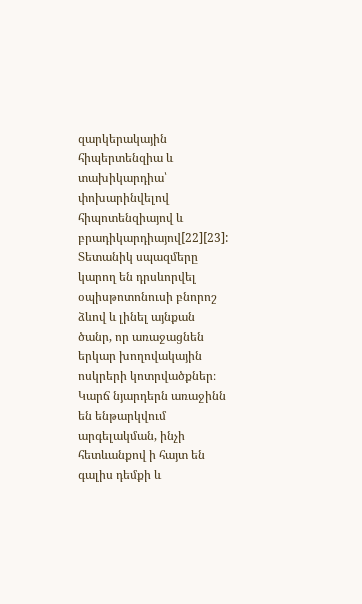զարկերակային հիպերտենզիա և տախիկարդիա՝ փոխարինվելով հիպոտենզիայով և բրադիկարդիայով[22][23]:
Տետանիկ սպազմերը կարող են դրսևորվել օպիսթոտոնուսի բնորոշ ձևով և լինել այնքան ծանր, որ առաջացնեն երկար խողովակային ոսկրերի կոտրվածքներ։ Կարճ նյարդերն առաջինն են ենթարկվում արգելակման, ինչի հետևանքով ի հայտ են գալիս դեմքի և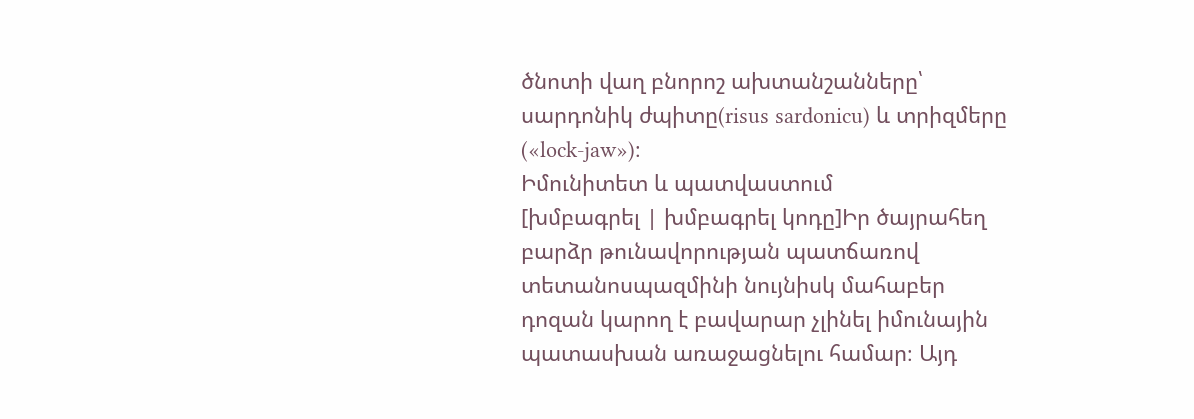ծնոտի վաղ բնորոշ ախտանշանները՝ սարդոնիկ ժպիտը(risus sardonicu) և տրիզմերը («lock-jaw»)։
Իմունիտետ և պատվաստում
[խմբագրել | խմբագրել կոդը]Իր ծայրահեղ բարձր թունավորության պատճառով տետանոսպազմինի նույնիսկ մահաբեր դոզան կարող է բավարար չլինել իմունային պատասխան առաջացնելու համար։ Այդ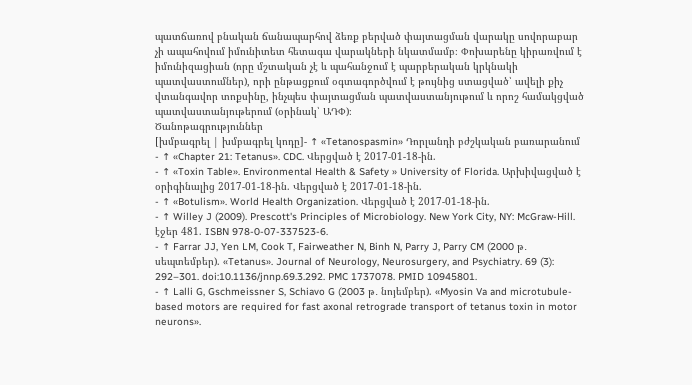պատճառով բնական ճանապարհով ձեռք բերված փայտացման վարակը սովորաբար չի ապահովում իմունիտետ հետագա վարակների նկատմամբ։ Փոխարենը կիրառվում է իմունիզացիան (որը մշտական չէ և պահանջում է պարբերական կրկնակի պատվաստումներ), որի ընթացքում օգտագործվում է թույնից ստացված՝ ավելի քիչ վտանգավոր տոքսինը, ինչպես փայտացման պատվաստանյութում և որոշ համակցված պատվաստանյութերում (օրինակ՝ ԱԴՓ)։
Ծանոթագրություններ
[խմբագրել | խմբագրել կոդը]- ↑ «Tetanospasmin» Դորլանդի բժշկական բառարանում
- ↑ «Chapter 21: Tetanus». CDC. Վերցված է 2017-01-18-ին.
- ↑ «Toxin Table». Environmental Health & Safety » University of Florida. Արխիվացված է օրիգինալից 2017-01-18-ին. Վերցված է 2017-01-18-ին.
- ↑ «Botulism». World Health Organization. Վերցված է 2017-01-18-ին.
- ↑ Willey J (2009). Prescott's Principles of Microbiology. New York City, NY: McGraw-Hill. էջեր 481. ISBN 978-0-07-337523-6.
- ↑ Farrar JJ, Yen LM, Cook T, Fairweather N, Binh N, Parry J, Parry CM (2000 թ․ սեպտեմբեր). «Tetanus». Journal of Neurology, Neurosurgery, and Psychiatry. 69 (3): 292–301. doi:10.1136/jnnp.69.3.292. PMC 1737078. PMID 10945801.
- ↑ Lalli G, Gschmeissner S, Schiavo G (2003 թ․ նոյեմբեր). «Myosin Va and microtubule-based motors are required for fast axonal retrograde transport of tetanus toxin in motor neurons».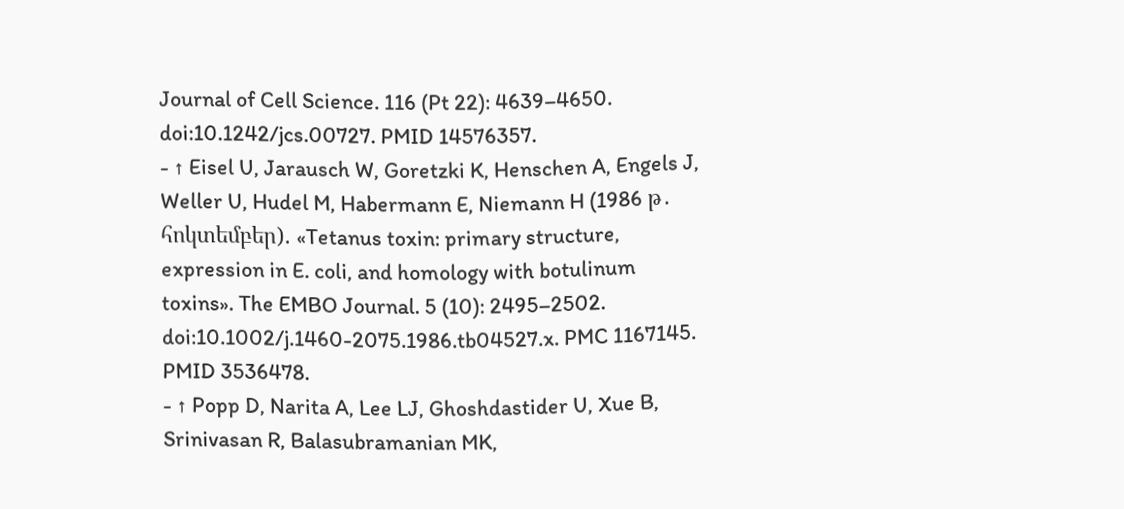Journal of Cell Science. 116 (Pt 22): 4639–4650. doi:10.1242/jcs.00727. PMID 14576357.
- ↑ Eisel U, Jarausch W, Goretzki K, Henschen A, Engels J, Weller U, Hudel M, Habermann E, Niemann H (1986 թ․ հոկտեմբեր). «Tetanus toxin: primary structure, expression in E. coli, and homology with botulinum toxins». The EMBO Journal. 5 (10): 2495–2502. doi:10.1002/j.1460-2075.1986.tb04527.x. PMC 1167145. PMID 3536478.
- ↑ Popp D, Narita A, Lee LJ, Ghoshdastider U, Xue B, Srinivasan R, Balasubramanian MK,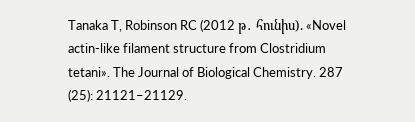Tanaka T, Robinson RC (2012 թ․ հունիս). «Novel actin-like filament structure from Clostridium tetani». The Journal of Biological Chemistry. 287 (25): 21121–21129.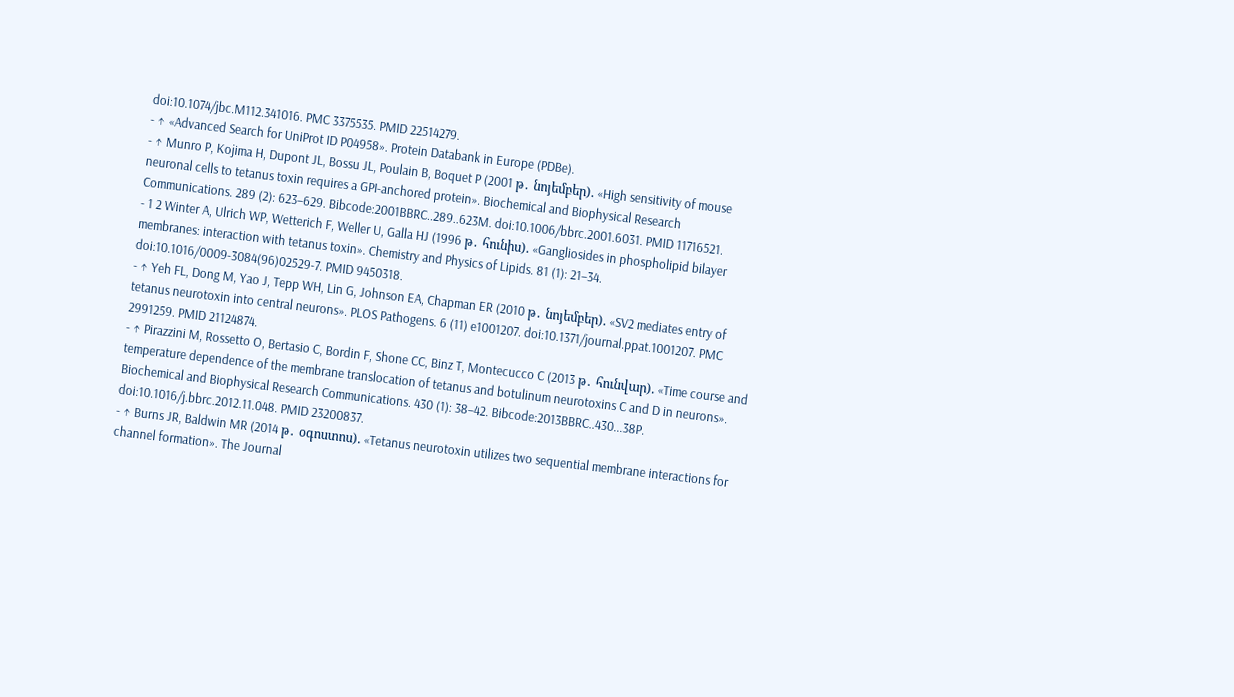doi:10.1074/jbc.M112.341016. PMC 3375535. PMID 22514279.
- ↑ «Advanced Search for UniProt ID P04958». Protein Databank in Europe (PDBe).
- ↑ Munro P, Kojima H, Dupont JL, Bossu JL, Poulain B, Boquet P (2001 թ․ նոյեմբեր). «High sensitivity of mouse neuronal cells to tetanus toxin requires a GPI-anchored protein». Biochemical and Biophysical Research Communications. 289 (2): 623–629. Bibcode:2001BBRC..289..623M. doi:10.1006/bbrc.2001.6031. PMID 11716521.
- 1 2 Winter A, Ulrich WP, Wetterich F, Weller U, Galla HJ (1996 թ․ հունիս). «Gangliosides in phospholipid bilayer membranes: interaction with tetanus toxin». Chemistry and Physics of Lipids. 81 (1): 21–34. doi:10.1016/0009-3084(96)02529-7. PMID 9450318.
- ↑ Yeh FL, Dong M, Yao J, Tepp WH, Lin G, Johnson EA, Chapman ER (2010 թ․ նոյեմբեր). «SV2 mediates entry of tetanus neurotoxin into central neurons». PLOS Pathogens. 6 (11) e1001207. doi:10.1371/journal.ppat.1001207. PMC 2991259. PMID 21124874.
- ↑ Pirazzini M, Rossetto O, Bertasio C, Bordin F, Shone CC, Binz T, Montecucco C (2013 թ․ հունվար). «Time course and temperature dependence of the membrane translocation of tetanus and botulinum neurotoxins C and D in neurons». Biochemical and Biophysical Research Communications. 430 (1): 38–42. Bibcode:2013BBRC..430...38P. doi:10.1016/j.bbrc.2012.11.048. PMID 23200837.
- ↑ Burns JR, Baldwin MR (2014 թ․ օգոստոս). «Tetanus neurotoxin utilizes two sequential membrane interactions for channel formation». The Journal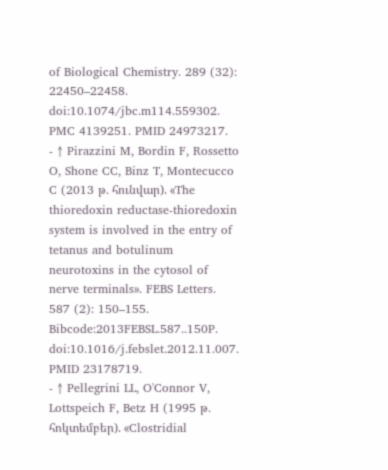of Biological Chemistry. 289 (32): 22450–22458. doi:10.1074/jbc.m114.559302. PMC 4139251. PMID 24973217.
- ↑ Pirazzini M, Bordin F, Rossetto O, Shone CC, Binz T, Montecucco C (2013 թ․ հունվար). «The thioredoxin reductase-thioredoxin system is involved in the entry of tetanus and botulinum neurotoxins in the cytosol of nerve terminals». FEBS Letters. 587 (2): 150–155. Bibcode:2013FEBSL.587..150P. doi:10.1016/j.febslet.2012.11.007. PMID 23178719.
- ↑ Pellegrini LL, O'Connor V, Lottspeich F, Betz H (1995 թ․ հոկտեմբեր). «Clostridial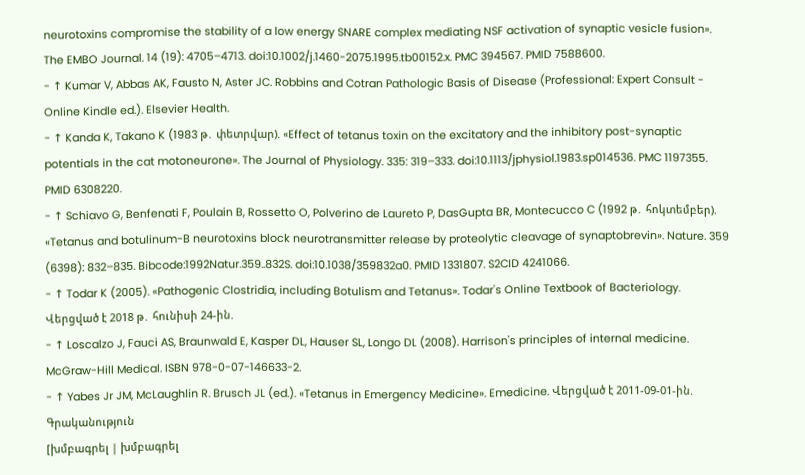neurotoxins compromise the stability of a low energy SNARE complex mediating NSF activation of synaptic vesicle fusion». The EMBO Journal. 14 (19): 4705–4713. doi:10.1002/j.1460-2075.1995.tb00152.x. PMC 394567. PMID 7588600.
- ↑ Kumar V, Abbas AK, Fausto N, Aster JC. Robbins and Cotran Pathologic Basis of Disease (Professional: Expert Consult - Online Kindle ed.). Elsevier Health.
- ↑ Kanda K, Takano K (1983 թ․ փետրվար). «Effect of tetanus toxin on the excitatory and the inhibitory post-synaptic potentials in the cat motoneurone». The Journal of Physiology. 335: 319–333. doi:10.1113/jphysiol.1983.sp014536. PMC 1197355. PMID 6308220.
- ↑ Schiavo G, Benfenati F, Poulain B, Rossetto O, Polverino de Laureto P, DasGupta BR, Montecucco C (1992 թ․ հոկտեմբեր). «Tetanus and botulinum-B neurotoxins block neurotransmitter release by proteolytic cleavage of synaptobrevin». Nature. 359 (6398): 832–835. Bibcode:1992Natur.359..832S. doi:10.1038/359832a0. PMID 1331807. S2CID 4241066.
- ↑ Todar K (2005). «Pathogenic Clostridia, including Botulism and Tetanus». Todar's Online Textbook of Bacteriology. Վերցված է 2018 թ․ հունիսի 24-ին.
- ↑ Loscalzo J, Fauci AS, Braunwald E, Kasper DL, Hauser SL, Longo DL (2008). Harrison's principles of internal medicine. McGraw-Hill Medical. ISBN 978-0-07-146633-2.
- ↑ Yabes Jr JM, McLaughlin R. Brusch JL (ed.). «Tetanus in Emergency Medicine». Emedicine. Վերցված է 2011-09-01-ին.
Գրականություն
[խմբագրել | խմբագրել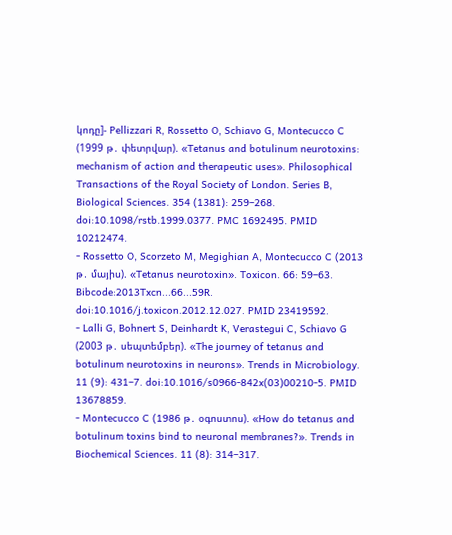կոդը]- Pellizzari R, Rossetto O, Schiavo G, Montecucco C (1999 թ․ փետրվար). «Tetanus and botulinum neurotoxins: mechanism of action and therapeutic uses». Philosophical Transactions of the Royal Society of London. Series B, Biological Sciences. 354 (1381): 259–268. doi:10.1098/rstb.1999.0377. PMC 1692495. PMID 10212474.
- Rossetto O, Scorzeto M, Megighian A, Montecucco C (2013 թ․ մայիս). «Tetanus neurotoxin». Toxicon. 66: 59–63. Bibcode:2013Txcn...66...59R. doi:10.1016/j.toxicon.2012.12.027. PMID 23419592.
- Lalli G, Bohnert S, Deinhardt K, Verastegui C, Schiavo G (2003 թ․ սեպտեմբեր). «The journey of tetanus and botulinum neurotoxins in neurons». Trends in Microbiology. 11 (9): 431–7. doi:10.1016/s0966-842x(03)00210-5. PMID 13678859.
- Montecucco C (1986 թ․ օգոստոս). «How do tetanus and botulinum toxins bind to neuronal membranes?». Trends in Biochemical Sciences. 11 (8): 314–317.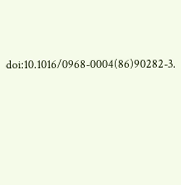doi:10.1016/0968-0004(86)90282-3.